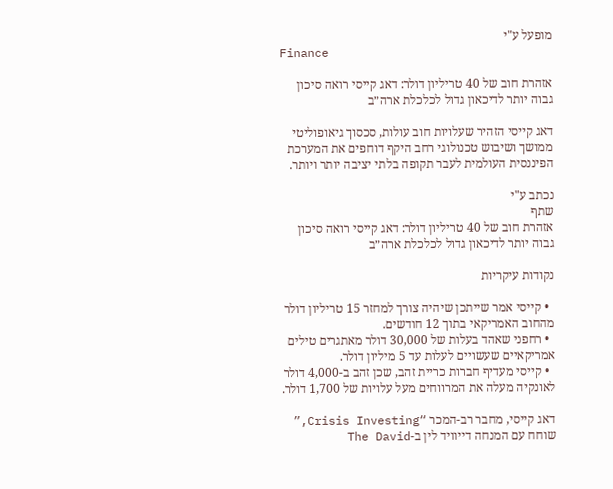מופעל ע"י
Finance

אזהרת חוב של 40 טריליון דולר: דאג קייסי רואה סיכון גבוה יותר לדיכאון גדול לכלכלת ארה״ב

דאג קייסי הזהיר שעלויות חוב עולות, סכסוך גיאופוליטי ממושך ושיבוש טכנולוגי רחב היקף דוחפים את המערכת הפיננסית העולמית לעבר תקופה בלתי יציבה יותר ויותר.

נכתב ע"י
שתף
אזהרת חוב של 40 טריליון דולר: דאג קייסי רואה סיכון גבוה יותר לדיכאון גדול לכלכלת ארה״ב

נקודות עיקריות

  • קייסי אמר שייתכן שיהיה צורך למחזר 15 טריליון דולר מהחוב האמריקאי בתוך 12 חודשים.
  • רחפני שאהד בעלות של 30,000 דולר מאתגרים טילים אמריקאיים שעשויים לעלות עד 5 מיליון דולר.
  • קייסי מעדיף חברות כריית זהב, שכן זהב ב-4,000 דולר לאונקיה מעלה את המרווחים מעל עלויות של 1,700 דולר.

דאג קייסי, מחבר רב-המכר “Crisis Investing,” שוחח עם המנחה דייוויד לין ב-The David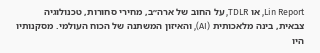Lin Report, או TDLR, על החוב של ארה״ב, מחירי סחורות, טכנולוגיה צבאית, בינה מלאכותית (AI), והאיזון המשתנה של הכוח העולמי. מסקנותיו היו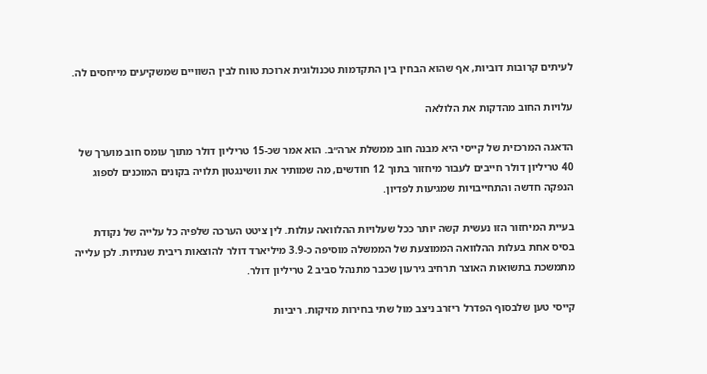לעיתים קרובות דוביות, אף שהוא הבחין בין התקדמות טכנולוגית ארוכת טווח לבין השוויים שמשקיעים מייחסים לה.

עלויות החוב מהדקות את הלולאה

הדאגה המרכזית של קייסי היא מבנה חוב ממשלת ארה״ב. הוא אמר שכ-15 טריליון דולר מתוך עומס חוב מוערך של 40 טריליון דולר חייבים לעבור מיחזור בתוך 12 חודשים, מה שמותיר את וושינגטון תלויה בקונים המוכנים לספוג הנפקה חדשה והתחייבויות שמגיעות לפדיון.

בעיית המיחזור הזו נעשית קשה יותר ככל שעלויות ההלוואה עולות. לין ציטט הערכה שלפיה כל עלייה של נקודת בסיס אחת בעלות ההלוואה הממוצעת של הממשלה מוסיפה כ-3.9 מיליארד דולר להוצאות ריבית שנתיות. לכן עלייה מתמשכת בתשואות האוצר תרחיב גירעון שכבר מתנהל סביב 2 טריליון דולר.

קייסי טען שלבסוף הפדרל ריזרב ניצב מול שתי בחירות מזיקות. ריביות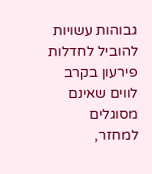גבוהות עשויות להוביל לחדלות פירעון בקרב לווים שאינם מסוגלים למחזר,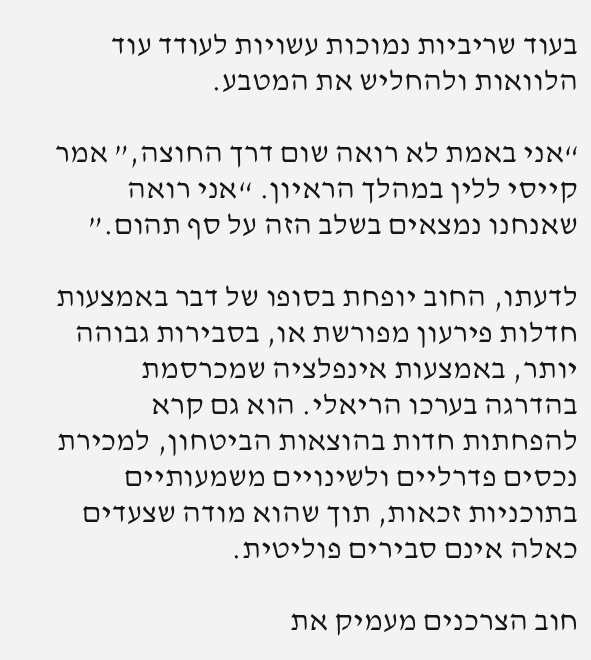בעוד שריביות נמוכות עשויות לעודד עוד הלוואות ולהחליש את המטבע.

“אני באמת לא רואה שום דרך החוצה,” אמר קייסי ללין במהלך הראיון. “אני רואה שאנחנו נמצאים בשלב הזה על סף תהום.”

לדעתו, החוב יופחת בסופו של דבר באמצעות חדלות פירעון מפורשת או, בסבירות גבוהה יותר, באמצעות אינפלציה שמכרסמת בהדרגה בערכו הריאלי. הוא גם קרא להפחתות חדות בהוצאות הביטחון, למכירת נכסים פדרליים ולשינויים משמעותיים בתוכניות זכאות, תוך שהוא מודה שצעדים כאלה אינם סבירים פוליטית.

חוב הצרכנים מעמיק את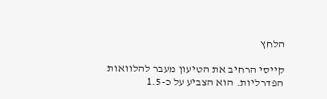הלחץ

קייסי הרחיב את הטיעון מעבר להלוואות הפדרליות. הוא הצביע על כ-1.5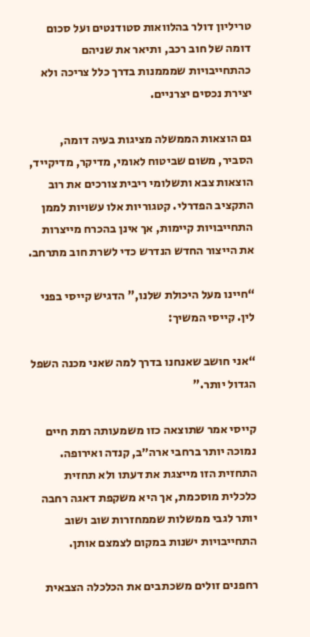טריליון דולר בהלוואות סטודנטים ועל סכום דומה של חוב רכב, ותיאר את שניהם כהתחייבויות שמממנות בדרך כלל צריכה ולא יצירת נכסים יצרניים.

גם הוצאות הממשלה מציגות בעיה דומה, הסביר, משום שביטוח לאומי, מדיקר, מדיקייד, הוצאות צבא ותשלומי ריבית צורכים את רוב התקציב הפדרלי. קטגוריות אלו עשויות לממן התחייבויות קיימות, אך אינן בהכרח מייצרות את הייצור החדש הנדרש כדי לשרת חוב מתרחב.

“חיינו מעל היכולת שלנו,” הדגיש קייסי בפני לין. קייסי המשיך:

“אני חושב שאנחנו בדרך למה שאני מכנה השפל הגדול יותר.”

קייסי אמר שתוצאה כזו משמעותה רמת חיים נמוכה יותר ברחבי ארה״ב, קנדה ואירופה. התחזית הזו מייצגת את דעתו ולא תחזית כלכלית מוסכמת, אך היא משקפת דאגה רחבה יותר לגבי ממשלות שממחזרות שוב ושוב התחייבויות ישנות במקום לצמצם אותן.

רחפנים זולים משכתבים את הכלכלה הצבאית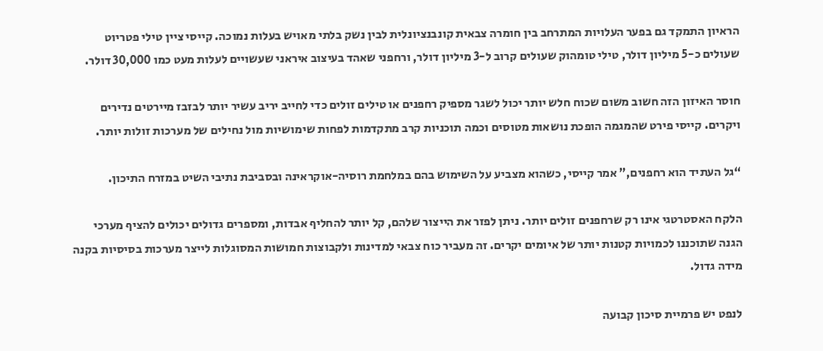הראיון התמקד גם בפער העלויות המתרחב בין חומרה צבאית קונבנציונלית לבין נשק בלתי מאויש בעלות נמוכה. קייסי ציין טילי פטריוט שעולים כ-5 מיליון דולר, טילי טומהוק שעולים קרוב ל-3 מיליון דולר, ורחפני שאהד בעיצוב איראני שעשויים לעלות מעט כמו 30,000 דולר.

חוסר האיזון הזה חשוב משום שכוח חלש יותר יכול לשגר מספיק רחפנים או טילים זולים כדי לחייב יריב עשיר יותר לבזבז מיירטים נדירים ויקרים. קייסי פירט שהמגמה הופכת נושאות מטוסים וכמה תוכניות קרב מתקדמות לפחות שימושיות מול נחילים של מערכות זולות יותר.

“גל העתיד הוא רחפנים,” אמר קייסי, כשהוא מצביע על השימוש בהם במלחמת רוסיה-אוקראינה ובסביבת נתיבי השיט במזרח התיכון.

הלקח האסטרטגי אינו רק שרחפנים זולים יותר. ניתן לפזר את הייצור שלהם, קל יותר להחליף אבדות, ומספרים גדולים יכולים להציף מערכי הגנה שתוכננו לכמויות קטנות יותר של איומים יקרים. זה מעביר כוח צבאי למדינות ולקבוצות חמושות המסוגלות לייצר מערכות בסיסיות בקנה מידה גדול.

לנפט יש פרמיית סיכון קבועה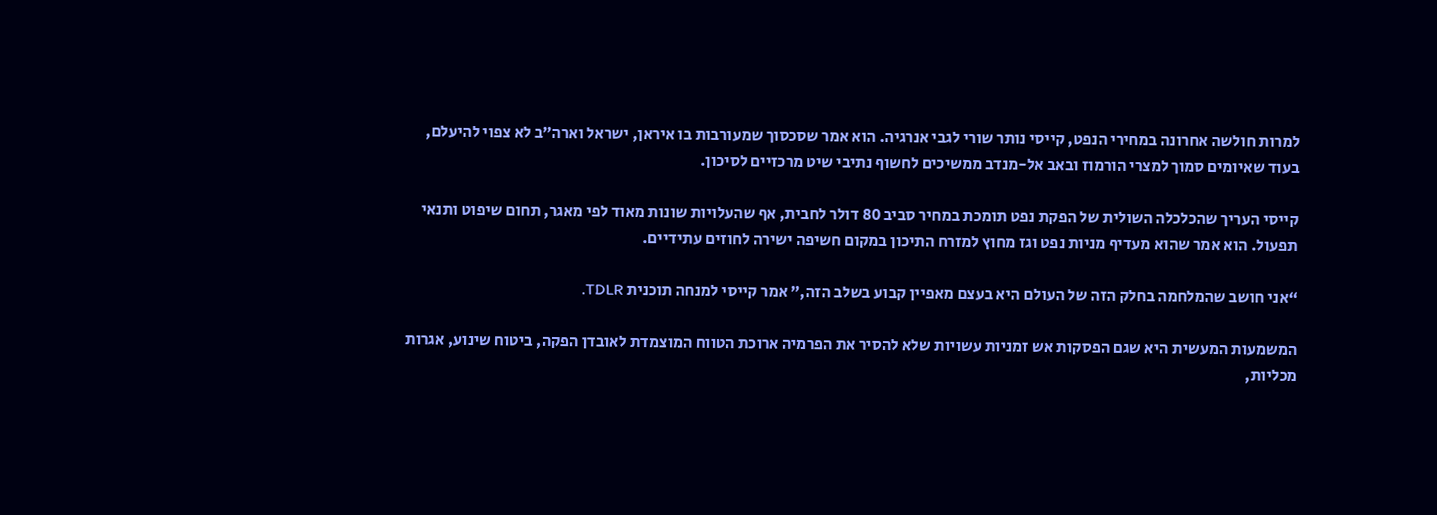למרות חולשה אחרונה במחירי הנפט, קייסי נותר שורי לגבי אנרגיה. הוא אמר שסכסוך שמעורבות בו איראן, ישראל וארה״ב לא צפוי להיעלם, בעוד שאיומים סמוך למצרי הורמוז ובאב אל-מנדב ממשיכים לחשוף נתיבי שיט מרכזיים לסיכון.

קייסי העריך שהכלכלה השולית של הפקת נפט תומכת במחיר סביב 80 דולר לחבית, אף שהעלויות שונות מאוד לפי מאגר, תחום שיפוט ותנאי תפעול. הוא אמר שהוא מעדיף מניות נפט וגז מחוץ למזרח התיכון במקום חשיפה ישירה לחוזים עתידיים.

“אני חושב שהמלחמה בחלק הזה של העולם היא בעצם מאפיין קבוע בשלב הזה,” אמר קייסי למנחה תוכנית TDLR.

המשמעות המעשית היא שגם הפסקות אש זמניות עשויות שלא להסיר את הפרמיה ארוכת הטווח המוצמדת לאובדן הפקה, ביטוח שינוע, אגרות מכליות,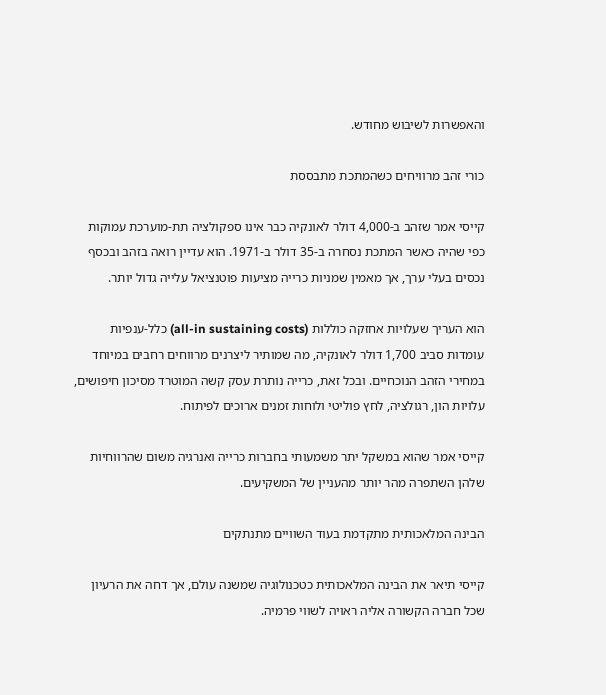והאפשרות לשיבוש מחודש.

כורי זהב מרוויחים כשהמתכת מתבססת

קייסי אמר שזהב ב-4,000 דולר לאונקיה כבר אינו ספקולציה תת-מוערכת עמוקות כפי שהיה כאשר המתכת נסחרה ב-35 דולר ב-1971. הוא עדיין רואה בזהב ובכסף נכסים בעלי ערך, אך מאמין שמניות כרייה מציעות פוטנציאל עלייה גדול יותר.

הוא העריך שעלויות אחזקה כוללות (all-in sustaining costs) כלל-ענפיות עומדות סביב 1,700 דולר לאונקיה, מה שמותיר ליצרנים מרווחים רחבים במיוחד במחירי הזהב הנוכחיים. ובכל זאת, כרייה נותרת עסק קשה המוטרד מסיכון חיפושים, עלויות הון, רגולציה, לחץ פוליטי ולוחות זמנים ארוכים לפיתוח.

קייסי אמר שהוא במשקל יתר משמעותי בחברות כרייה ואנרגיה משום שהרווחיות שלהן השתפרה מהר יותר מהעניין של המשקיעים.

הבינה המלאכותית מתקדמת בעוד השוויים מתנתקים

קייסי תיאר את הבינה המלאכותית כטכנולוגיה שמשנה עולם, אך דחה את הרעיון שכל חברה הקשורה אליה ראויה לשווי פרמיה.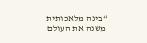“בינה מלאכותית משנה את העולם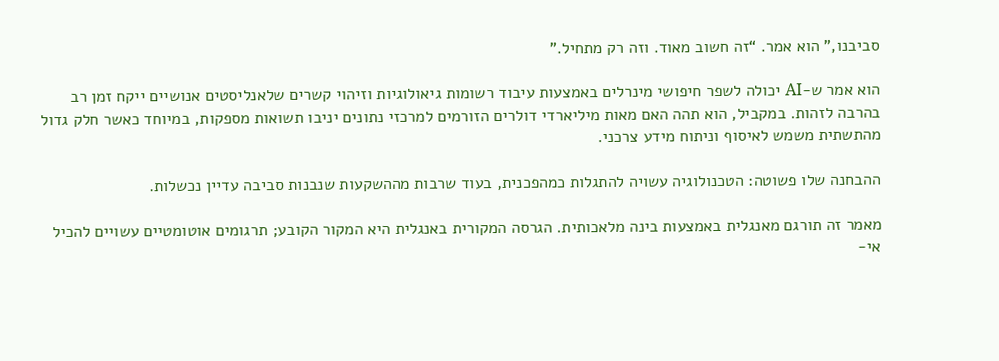סביבנו,” הוא אמר. “זה חשוב מאוד. וזה רק מתחיל.”

הוא אמר ש-AI יכולה לשפר חיפושי מינרלים באמצעות עיבוד רשומות גיאולוגיות וזיהוי קשרים שלאנליסטים אנושיים ייקח זמן רב בהרבה לזהות. במקביל, הוא תהה האם מאות מיליארדי דולרים הזורמים למרכזי נתונים יניבו תשואות מספקות, במיוחד כאשר חלק גדול מהתשתית משמש לאיסוף וניתוח מידע צרכני.

ההבחנה שלו פשוטה: הטכנולוגיה עשויה להתגלות כמהפכנית, בעוד שרבות מההשקעות שנבנות סביבה עדיין נכשלות.

מאמר זה תורגם מאנגלית באמצעות בינה מלאכותית. הגרסה המקורית באנגלית היא המקור הקובע; תרגומים אוטומטיים עשויים להכיל אי-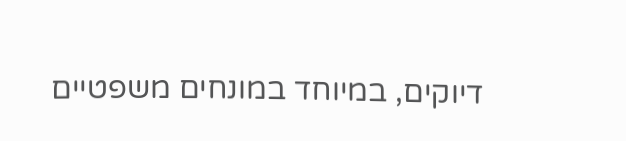דיוקים, במיוחד במונחים משפטיים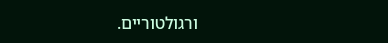ורגולטוריים.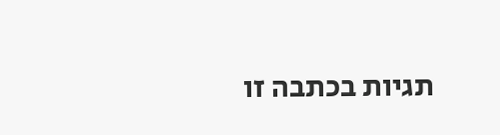תגיות בכתבה זו